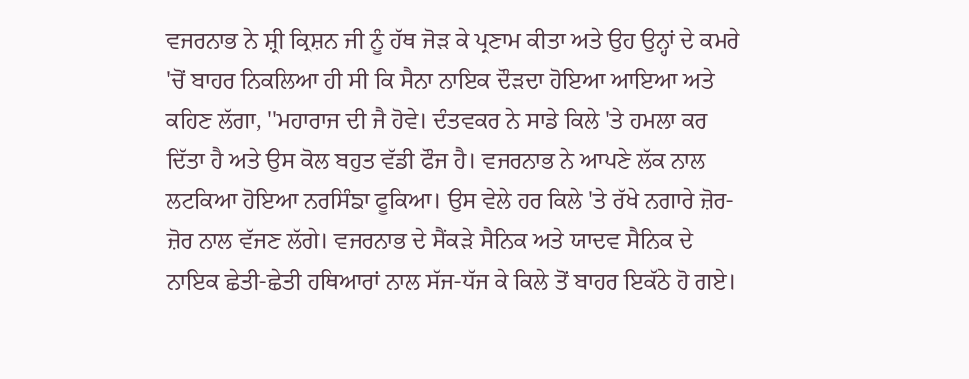ਵਜਰਨਾਭ ਨੇ ਸ਼੍ਰੀ ਕ੍ਰਿਸ਼ਨ ਜੀ ਨੂੰ ਹੱਥ ਜੋੜ ਕੇ ਪ੍ਰਣਾਮ ਕੀਤਾ ਅਤੇ ਉਹ ਉਨ੍ਹਾਂ ਦੇ ਕਮਰੇ 'ਚੋਂ ਬਾਹਰ ਨਿਕਲਿਆ ਹੀ ਸੀ ਕਿ ਸੈਨਾ ਨਾਇਕ ਦੌੜਦਾ ਹੋਇਆ ਆਇਆ ਅਤੇ ਕਹਿਣ ਲੱਗਾ, ''ਮਹਾਰਾਜ ਦੀ ਜੈ ਹੋਵੇ। ਦੰਤਵਕਰ ਨੇ ਸਾਡੇ ਕਿਲੇ 'ਤੇ ਹਮਲਾ ਕਰ ਦਿੱਤਾ ਹੈ ਅਤੇ ਉਸ ਕੋਲ ਬਹੁਤ ਵੱਡੀ ਫੌਜ ਹੈ। ਵਜਰਨਾਭ ਨੇ ਆਪਣੇ ਲੱਕ ਨਾਲ ਲਟਕਿਆ ਹੋਇਆ ਨਰਸਿੰਙਾ ਫੂਕਿਆ। ਉਸ ਵੇਲੇ ਹਰ ਕਿਲੇ 'ਤੇ ਰੱਖੇ ਨਗਾਰੇ ਜ਼ੋਰ-ਜ਼ੋਰ ਨਾਲ ਵੱਜਣ ਲੱਗੇ। ਵਜਰਨਾਭ ਦੇ ਸੈਂਕੜੇ ਸੈਨਿਕ ਅਤੇ ਯਾਦਵ ਸੈਨਿਕ ਦੇ ਨਾਇਕ ਛੇਤੀ-ਛੇਤੀ ਹਥਿਆਰਾਂ ਨਾਲ ਸੱਜ-ਧੱਜ ਕੇ ਕਿਲੇ ਤੋਂ ਬਾਹਰ ਇਕੱਠੇ ਹੋ ਗਏ।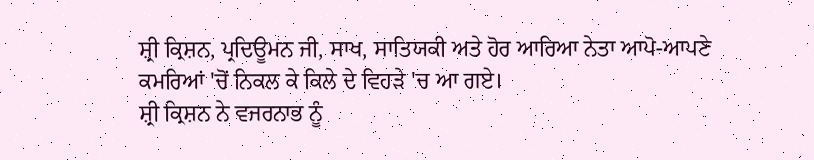ਸ਼੍ਰੀ ਕ੍ਰਿਸ਼ਨ, ਪ੍ਰਦਿਊਮਨ ਜੀ, ਸਾਖ, ਸਾਤਿਯਕੀ ਅਤੇ ਹੋਰ ਆਰਿਆ ਨੇਤਾ ਆਪੋ-ਆਪਣੇ ਕਮਰਿਆਂ 'ਚੋਂ ਨਿਕਲ ਕੇ ਕਿਲੇ ਦੇ ਵਿਹੜੇ 'ਚ ਆ ਗਏ।
ਸ਼੍ਰੀ ਕ੍ਰਿਸ਼ਨ ਨੇ ਵਜਰਨਾਭ ਨੂੰ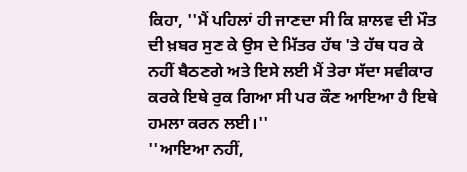ਕਿਹਾ, ''ਮੈਂ ਪਹਿਲਾਂ ਹੀ ਜਾਣਦਾ ਸੀ ਕਿ ਸ਼ਾਲਵ ਦੀ ਮੌਤ ਦੀ ਖ਼ਬਰ ਸੁਣ ਕੇ ਉਸ ਦੇ ਮਿੱਤਰ ਹੱਥ 'ਤੇ ਹੱਥ ਧਰ ਕੇ ਨਹੀਂ ਬੈਠਣਗੇ ਅਤੇ ਇਸੇ ਲਈ ਮੈਂ ਤੇਰਾ ਸੱਦਾ ਸਵੀਕਾਰ ਕਰਕੇ ਇਥੇ ਰੁਕ ਗਿਆ ਸੀ ਪਰ ਕੌਣ ਆਇਆ ਹੈ ਇਥੇ ਹਮਲਾ ਕਰਨ ਲਈ।''
''ਆਇਆ ਨਹੀਂ,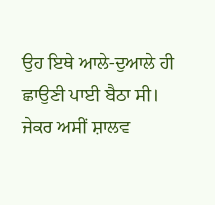ਉਹ ਇਥੇ ਆਲੇ-ਦੁਆਲੇ ਹੀ ਛਾਉਣੀ ਪਾਈ ਬੈਠਾ ਸੀ। ਜੇਕਰ ਅਸੀਂ ਸ਼ਾਲਵ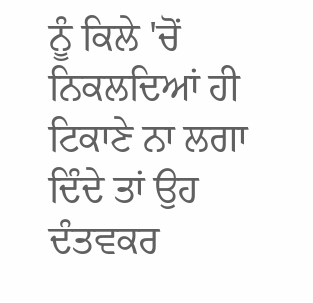ਨੂੰ ਕਿਲੇ 'ਚੋਂ ਨਿਕਲਦਿਆਂ ਹੀ ਟਿਕਾਣੇ ਨਾ ਲਗਾ ਦਿੰਦੇ ਤਾਂ ਉਹ ਦੰਤਵਕਰ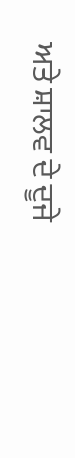ਅਤੇ ਸ਼ਾਲਵ ਦੇ ਦੂਜੇ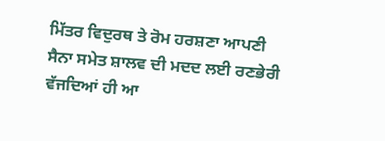ਮਿੱਤਰ ਵਿਦੁਰਥ ਤੇ ਰੋਮ ਹਰਸ਼ਣਾ ਆਪਣੀ ਸੈਨਾ ਸਮੇਤ ਸ਼ਾਲਵ ਦੀ ਮਦਦ ਲਈ ਰਣਭੇਰੀ ਵੱਜਦਿਆਂ ਹੀ ਆ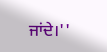ਜਾਂਦੇ।''